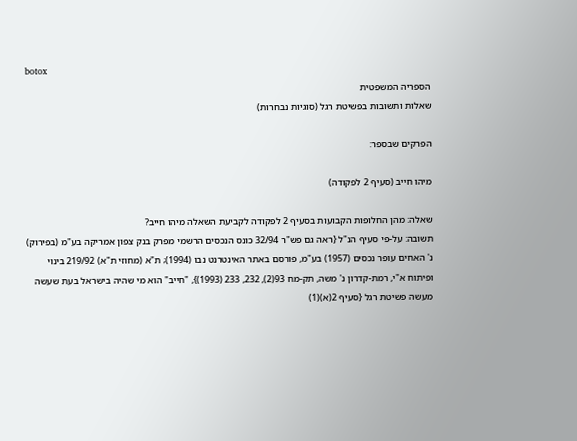botox
הספריה המשפטית
שאלות ותשובות בפשיטת רגל (סוגיות נבחרות)

הפרקים שבספר:

מיהו חייב (סעיף 2 לפקודה)

שאלה: מהן החלופות הקבועות בסעיף 2 לפקודה לקביעת השאלה מיהו חייב?
תשובה: על-פי סעיף הנ"ל {ראה גם פש"ר 32/94 כונס הנכסים הרשמי מפרק בנק צפון אמריקה בע"מ (בפירוק) נ' האחים עופר נכסים (1957) בע"מ, פורסם באתר האינטרנט נבו (1994); ת"א (מחוזי ת"א) 219/92 בינוי ופיתוח א"י, רמת-קדרון נ' משה, תק-מח 93(2), 232, 233 (1993)}, "חייב" הוא מי שהיה בישראל בעת שעשה מעשה פשיטת רגל {סעיף 2(א)(1)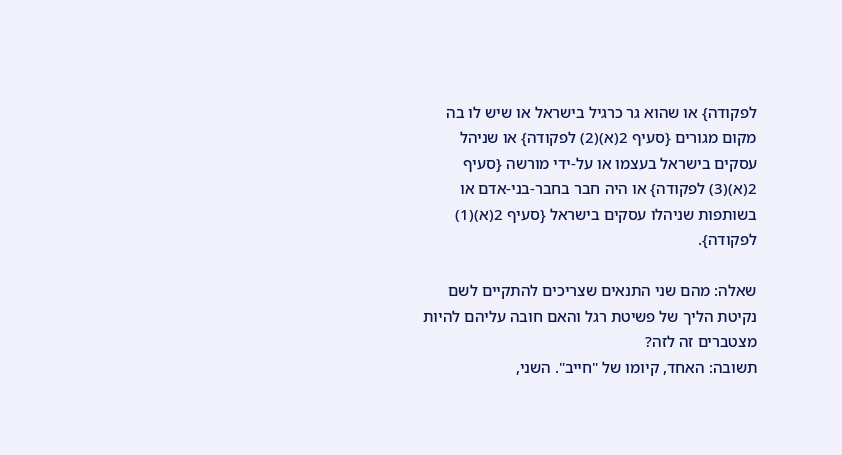לפקודה} או שהוא גר כרגיל בישראל או שיש לו בה מקום מגורים {סעיף 2(א)(2) לפקודה} או שניהל עסקים בישראל בעצמו או על-ידי מורשה {סעיף 2(א)(3) לפקודה} או היה חבר בחבר-בני-אדם או בשותפות שניהלו עסקים בישראל {סעיף 2(א)(1) לפקודה}.

שאלה: מהם שני התנאים שצריכים להתקיים לשם נקיטת הליך של פשיטת רגל והאם חובה עליהם להיות מצטברים זה לזה?
תשובה: האחד, קיומו של "חייב". השני,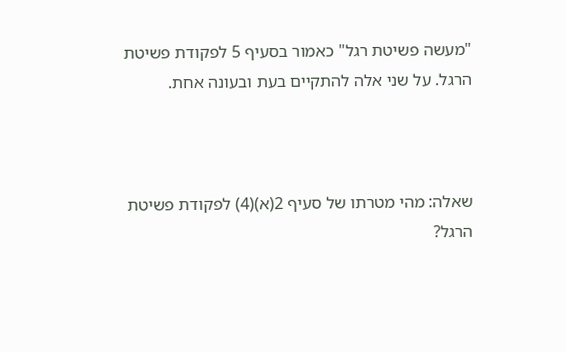"מעשה פשיטת רגל" כאמור בסעיף 5 לפקודת פשיטת הרגל. על שני אלה להתקיים בעת ובעונה אחת.



שאלה: מהי מטרתו של סעיף 2(א)(4) לפקודת פשיטת הרגל?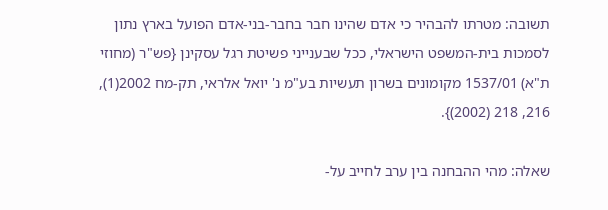תשובה: מטרתו להבהיר כי אדם שהינו חבר בחבר-בני-אדם הפועל בארץ נתון לסמכות בית-המשפט הישראלי, ככל שבענייני פשיטת רגל עסקינן {פש"ר (מחוזי ת"א) 1537/01 מקומונים בשרון תעשיות בע"מ נ' יואל אלראי, תק-מח 2002(1), 216, 218 (2002)}.

שאלה: מהי ההבחנה בין ערב לחייב על-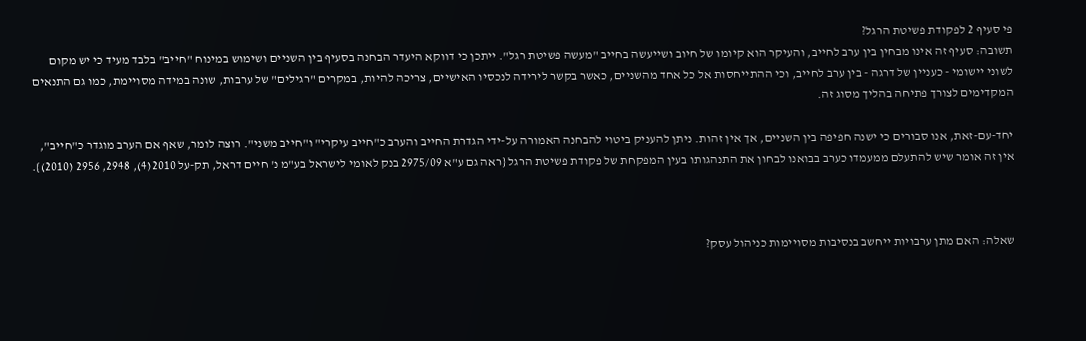פי סעיף 2 לפקודת פשיטת הרגל?
תשובה: סעיף זה אינו מבחין בין ערב לחייב, והעיקר הוא קיומו של חיוב ושייעשה בחייב "מעשה פשיטת רגל". ייתכן כי דווקא היעדר הבחנה בסעיף בין השניים ושימוש במינוח "חייב" בלבד מעיד כי יש מקום לשוני יישומי - כעניין של דרגה - בין ערב לחייב, וכי ההתייחסות אל כל אחד מהשניים, כאשר בקשר לירידה לנכסיו האישיים, צריכה להיות, במקרים "רגילים" של ערבות, שונה במידה מסויימת, כמו גם התנאים המקדימים לצורך פתיחה בהליך מסוג זה.

יחד-עם-זאת, אנו סבורים כי ישנה חפיפה בין השניים, אך אין זהות. ניתן להעניק ביטוי להבחנה האמורה על-ידי הגדרת החייב והערב כ"חייב עיקרי" ו"חייב משני". רוצה לומר, שאף אם הערב מוגדר כ"חייב", אין זה אומר שיש להתעלם ממעמדו כערב בבואנו לבחון את התנהגותו בעין המפקחת של פקודת פשיטת הרגל {ראה גם ע"א 2975/09 בנק לאומי לישראל בע"מ נ' חיים דראל, תק-על 2010(4), 2948, 2956 (2010)}.



שאלה: האם מתן ערבויות ייחשב בנסיבות מסויימות כניהול עסק?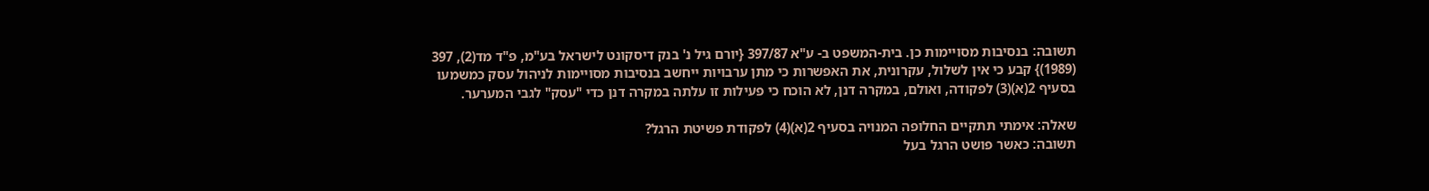תשובה: בנסיבות מסויימות כן. בית-המשפט ב- ע"א 397/87 {יורם גיל נ' בנק דיסקונט לישראל בע"מ, פ"ד מד(2), 397 (1989)} קבע כי אין לשלול, עקרונית, את האפשרות כי מתן ערבויות ייחשב בנסיבות מסויימות לניהול עסק כמשמעו בסעיף 2(א)(3) לפקודה, ואולם, במקרה דנן, לא הוכח כי פעילות זו עלתה במקרה דנן כדי "עסק" לגבי המערער.

שאלה: אימתי תתקיים החלופה המנויה בסעיף 2(א)(4) לפקודת פשיטת הרגל?
תשובה: כאשר פושט הרגל בעל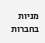מניות בחברות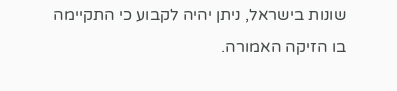שונות בישראל, ניתן יהיה לקבוע כי התקיימה בו הזיקה האמורה.